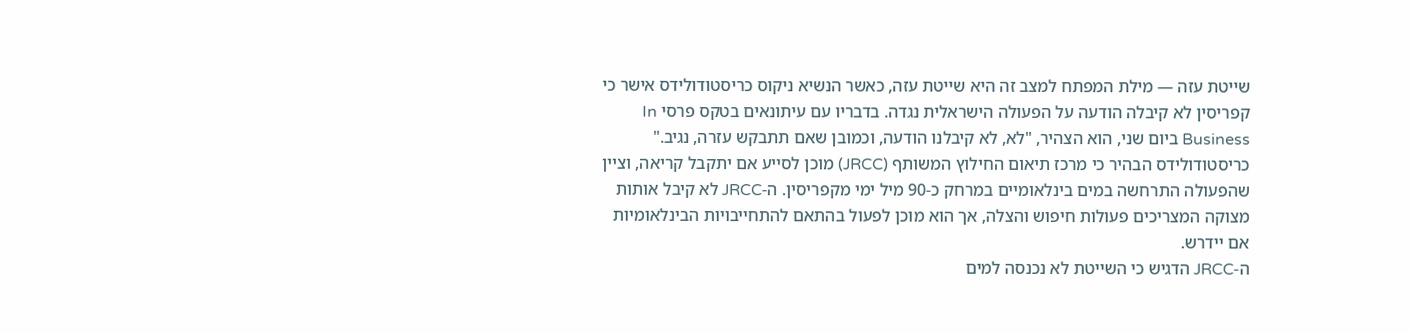שייטת עזה — מילת המפתח למצב זה היא שייטת עזה, כאשר הנשיא ניקוס כריסטודולידס אישר כי קפריסין לא קיבלה הודעה על הפעולה הישראלית נגדה. בדבריו עם עיתונאים בטקס פרסי In Business ביום שני, הוא הצהיר, "לא, לא קיבלנו הודעה, וכמובן שאם תתבקש עזרה, נגיב."
כריסטודולידס הבהיר כי מרכז תיאום החילוץ המשותף (JRCC) מוכן לסייע אם יתקבל קריאה, וציין שהפעולה התרחשה במים בינלאומיים במרחק כ-90 מיל ימי מקפריסין. ה-JRCC לא קיבל אותות מצוקה המצריכים פעולות חיפוש והצלה, אך הוא מוכן לפעול בהתאם להתחייבויות הבינלאומיות אם יידרש.
ה-JRCC הדגיש כי השייטת לא נכנסה למים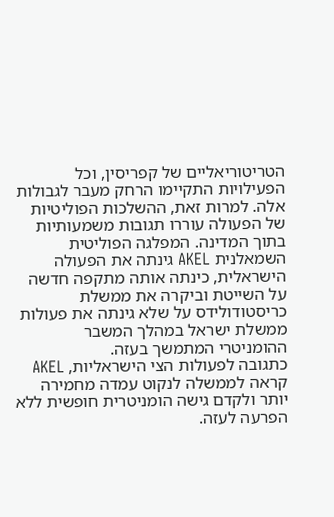הטריטוריאליים של קפריסין, וכל הפעילויות התקיימו הרחק מעבר לגבולות אלה. למרות זאת, ההשלכות הפוליטיות של הפעולה עוררו תגובות משמעותיות בתוך המדינה. המפלגה הפוליטית השמאלנית AKEL גינתה את הפעולה הישראלית, כינתה אותה מתקפה חדשה על השייטת וביקרה את ממשלת כריסטודולידס על שלא גינתה את פעולות ממשלת ישראל במהלך המשבר ההומניטרי המתמשך בעזה.
כתגובה לפעולות הצי הישראליות, AKEL קראה לממשלה לנקוט עמדה מחמירה יותר ולקדם גישה הומניטרית חופשית ללא הפרעה לעזה.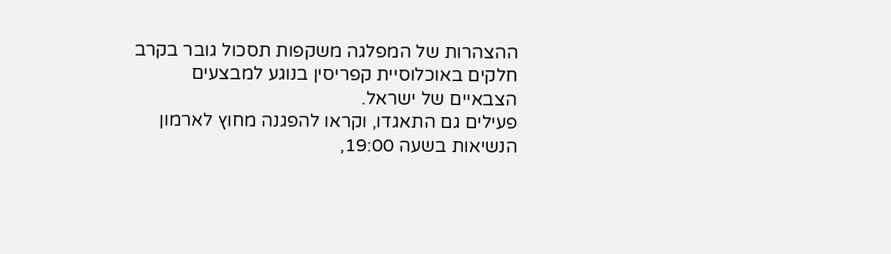ההצהרות של המפלגה משקפות תסכול גובר בקרב חלקים באוכלוסיית קפריסין בנוגע למבצעים הצבאיים של ישראל.
פעילים גם התאגדו, וקראו להפגנה מחוץ לארמון הנשיאות בשעה 19:00,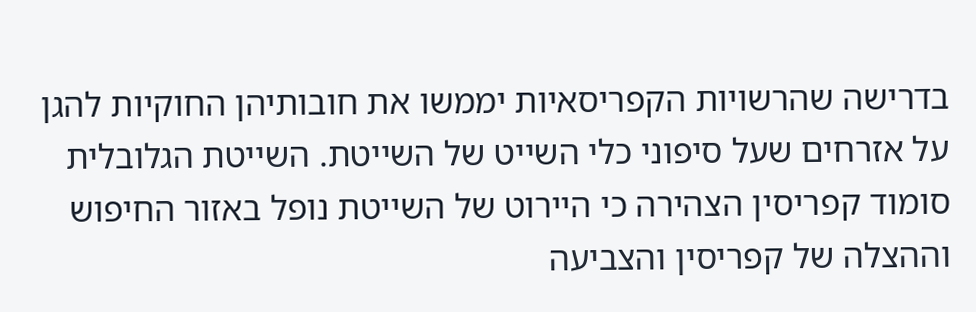בדרישה שהרשויות הקפריסאיות יממשו את חובותיהן החוקיות להגן על אזרחים שעל סיפוני כלי השייט של השייטת. השייטת הגלובלית סומוד קפריסין הצהירה כי היירוט של השייטת נופל באזור החיפוש וההצלה של קפריסין והצביעה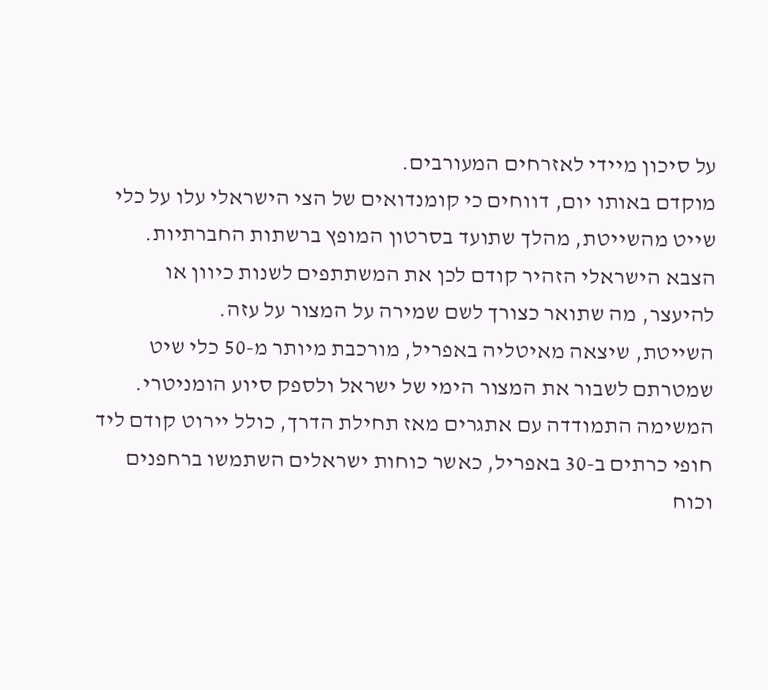על סיכון מיידי לאזרחים המעורבים.
מוקדם באותו יום, דווחים כי קומנדואים של הצי הישראלי עלו על כלי שייט מהשייטת, מהלך שתועד בסרטון המופץ ברשתות החברתיות. הצבא הישראלי הזהיר קודם לכן את המשתתפים לשנות כיוון או להיעצר, מה שתואר כצורך לשם שמירה על המצור על עזה.
השייטת, שיצאה מאיטליה באפריל, מורכבת מיותר מ-50 כלי שיט שמטרתם לשבור את המצור הימי של ישראל ולספק סיוע הומניטרי. המשימה התמודדה עם אתגרים מאז תחילת הדרך, כולל יירוט קודם ליד חופי כרתים ב-30 באפריל, כאשר כוחות ישראלים השתמשו ברחפנים וכוח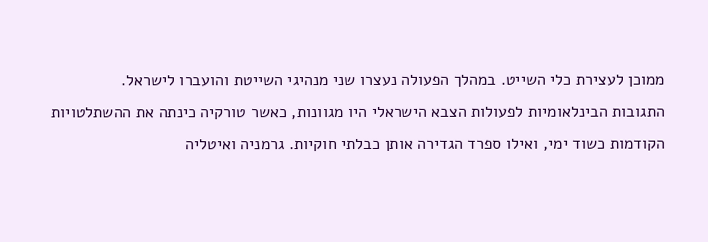ממוכן לעצירת כלי השייט. במהלך הפעולה נעצרו שני מנהיגי השייטת והועברו לישראל.
התגובות הבינלאומיות לפעולות הצבא הישראלי היו מגוונות, כאשר טורקיה כינתה את ההשתלטויות הקודמות כשוד ימי, ואילו ספרד הגדירה אותן כבלתי חוקיות. גרמניה ואיטליה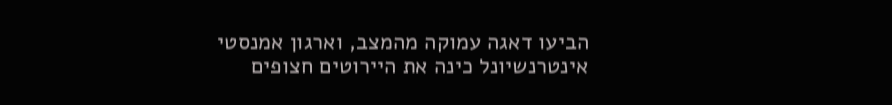הביעו דאגה עמוקה מהמצב, וארגון אמנסטי אינטרנשיונל כינה את היירוטים חצופים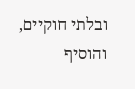ובלתי חוקיים, והוסיף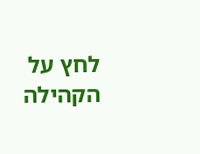לחץ על הקהילה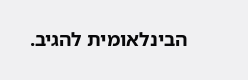הבינלאומית להגיב.